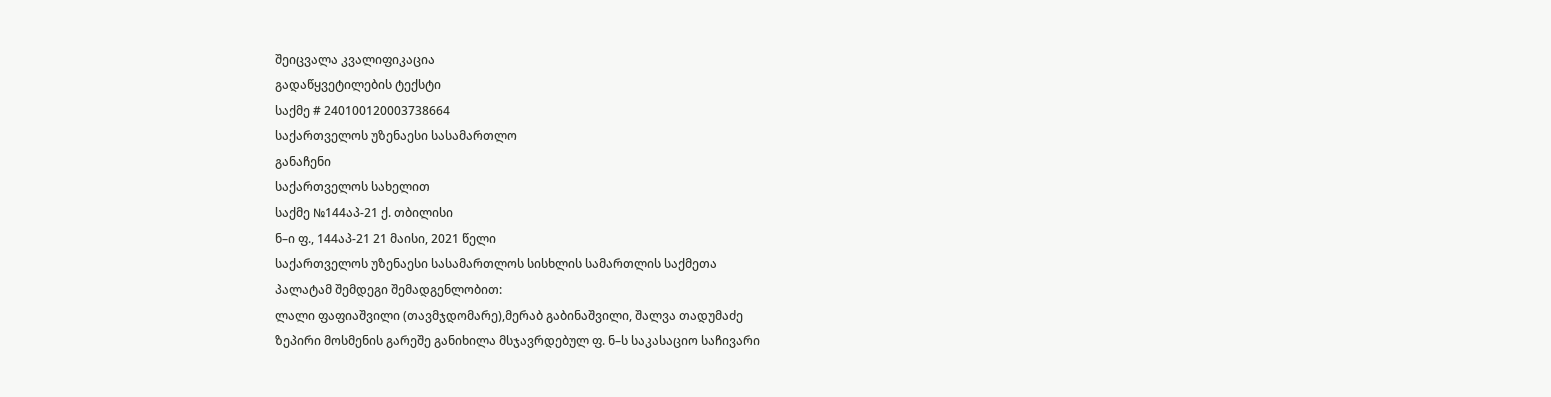შეიცვალა კვალიფიკაცია
გადაწყვეტილების ტექსტი
საქმე # 240100120003738664
საქართველოს უზენაესი სასამართლო
განაჩენი
საქართველოს სახელით
საქმე №144აპ-21 ქ. თბილისი
ნ–ი ფ., 144აპ-21 21 მაისი, 2021 წელი
საქართველოს უზენაესი სასამართლოს სისხლის სამართლის საქმეთა
პალატამ შემდეგი შემადგენლობით:
ლალი ფაფიაშვილი (თავმჯდომარე),მერაბ გაბინაშვილი, შალვა თადუმაძე
ზეპირი მოსმენის გარეშე განიხილა მსჯავრდებულ ფ. ნ–ს საკასაციო საჩივარი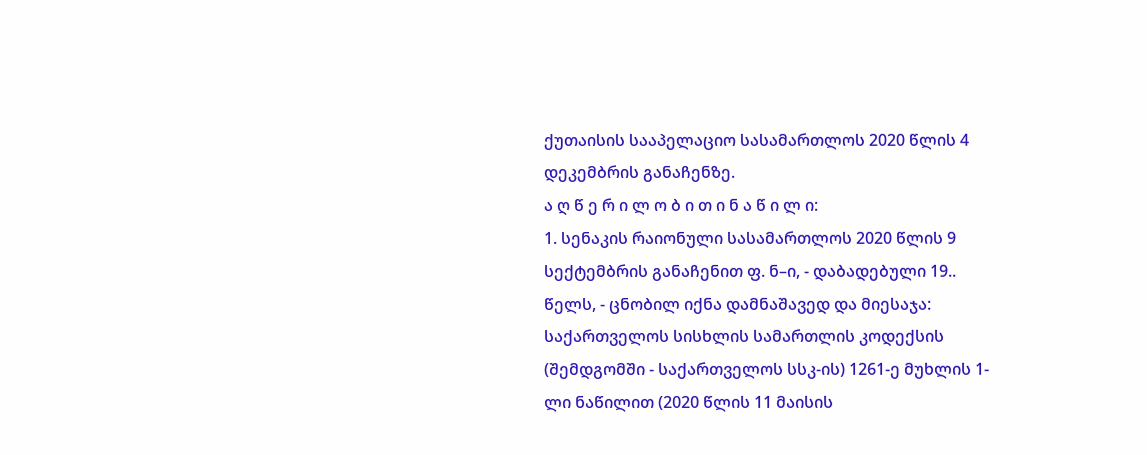ქუთაისის სააპელაციო სასამართლოს 2020 წლის 4 დეკემბრის განაჩენზე.
ა ღ წ ე რ ი ლ ო ბ ი თ ი ნ ა წ ი ლ ი:
1. სენაკის რაიონული სასამართლოს 2020 წლის 9 სექტემბრის განაჩენით ფ. ნ–ი, - დაბადებული 19.. წელს, - ცნობილ იქნა დამნაშავედ და მიესაჯა: საქართველოს სისხლის სამართლის კოდექსის (შემდგომში - საქართველოს სსკ-ის) 1261-ე მუხლის 1-ლი ნაწილით (2020 წლის 11 მაისის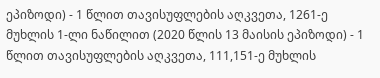ეპიზოდი) - 1 წლით თავისუფლების აღკვეთა, 1261-ე მუხლის 1-ლი ნაწილით (2020 წლის 13 მაისის ეპიზოდი) - 1 წლით თავისუფლების აღკვეთა, 111,151-ე მუხლის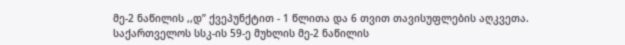მე-2 ნაწილის ,,დ’’ ქვეპუნქტით - 1 წლითა და 6 თვით თავისუფლების აღკვეთა.
საქართველოს სსკ-ის 59-ე მუხლის მე-2 ნაწილის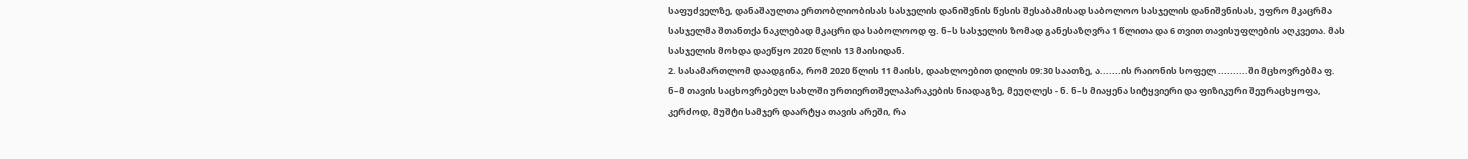საფუძველზე, დანაშაულთა ერთობლიობისას სასჯელის დანიშვნის წესის შესაბამისად საბოლოო სასჯელის დანიშვნისას, უფრო მკაცრმა სასჯელმა შთანთქა ნაკლებად მკაცრი და საბოლოოდ ფ. ნ–ს სასჯელის ზომად განესაზღვრა 1 წლითა და 6 თვით თავისუფლების აღკვეთა. მას სასჯელის მოხდა დაეწყო 2020 წლის 13 მაისიდან.
2. სასამართლომ დაადგინა, რომ 2020 წლის 11 მაისს, დაახლოებით დილის 09:30 საათზე, ა.......ის რაიონის სოფელ ..........ში მცხოვრებმა ფ. ნ–მ თავის საცხოვრებელ სახლში ურთიერთშელაპარაკების ნიადაგზე, მეუღლეს - ნ. ნ–ს მიაყენა სიტყვიერი და ფიზიკური შეურაცხყოფა, კერძოდ, მუშტი სამჯერ დაარტყა თავის არეში, რა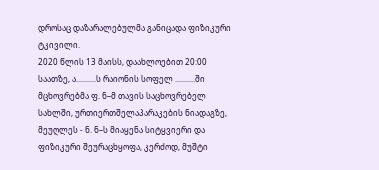დროსაც დაზარალებულმა განიცადა ფიზიკური ტკივილი.
2020 წლის 13 მაისს, დაახლოებით 20:00 საათზე, ა..........ს რაიონის სოფელ ..........ში მცხოვრებმა ფ. ნ–მ თავის საცხოვრებელ სახლში, ურთიერთშელაპარაკების ნიადაგზე, მეუღლეს - ნ. ნ–ს მიაყენა სიტყვიერი და ფიზიკური შეურაცხყოფა, კერძოდ, მუშტი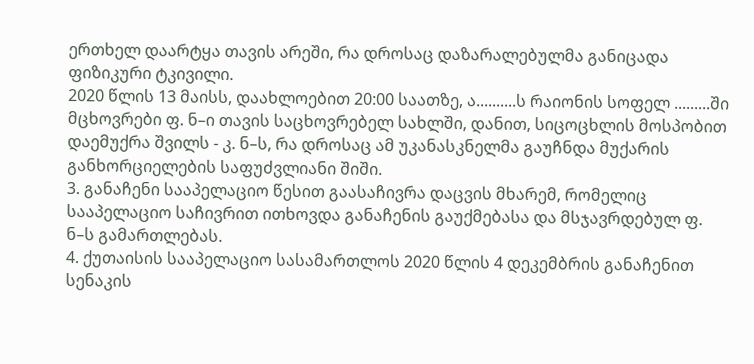ერთხელ დაარტყა თავის არეში, რა დროსაც დაზარალებულმა განიცადა ფიზიკური ტკივილი.
2020 წლის 13 მაისს, დაახლოებით 20:00 საათზე, ა..........ს რაიონის სოფელ .........ში მცხოვრები ფ. ნ–ი თავის საცხოვრებელ სახლში, დანით, სიცოცხლის მოსპობით დაემუქრა შვილს - კ. ნ–ს, რა დროსაც ამ უკანასკნელმა გაუჩნდა მუქარის განხორციელების საფუძვლიანი შიში.
3. განაჩენი სააპელაციო წესით გაასაჩივრა დაცვის მხარემ, რომელიც სააპელაციო საჩივრით ითხოვდა განაჩენის გაუქმებასა და მსჯავრდებულ ფ. ნ–ს გამართლებას.
4. ქუთაისის სააპელაციო სასამართლოს 2020 წლის 4 დეკემბრის განაჩენით სენაკის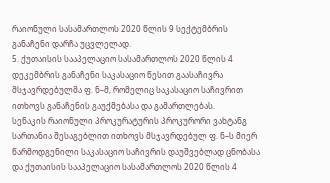რაიონული სასამართლოს 2020 წლის 9 სექტემბრის განაჩენი დარჩა უცვლელად.
5. ქუთაისის სააპელაციო სასამართლოს 2020 წლის 4 დეკემბრის განაჩენი საკასაციო წესით გაასაჩივრა მსჯავრდებულმა ფ. ნ–მ, რომელიც საკასაციო საჩივრით ითხოვს განაჩენის გაუქმებასა და გამართლებას.
სენაკის რაიონული პროკურატურის პროკურორი ვახტანგ სართანია შესაგებლით ითხოვს მსჯავრდებულ ფ. ნ–ს მიერ წარმოდგენილი საკასაციო საჩივრის დაუშვებლად ცნობასა და ქუთაისის სააპელაციო სასამართლოს 2020 წლის 4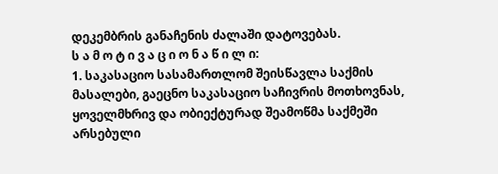დეკემბრის განაჩენის ძალაში დატოვებას.
ს ა მ ო ტ ი ვ ა ც ი ო ნ ა წ ი ლ ი:
1. საკასაციო სასამართლომ შეისწავლა საქმის მასალები, გაეცნო საკასაციო საჩივრის მოთხოვნას, ყოველმხრივ და ობიექტურად შეამოწმა საქმეში არსებული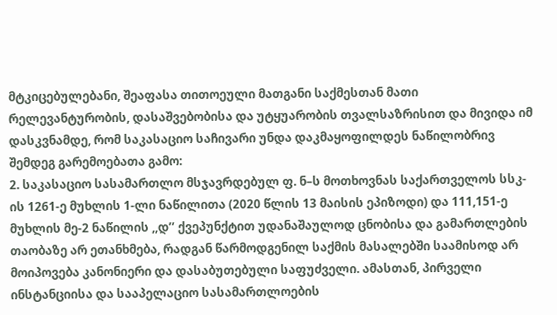მტკიცებულებანი, შეაფასა თითოეული მათგანი საქმესთან მათი რელევანტურობის, დასაშვებობისა და უტყუარობის თვალსაზრისით და მივიდა იმ დასკვნამდე, რომ საკასაციო საჩივარი უნდა დაკმაყოფილდეს ნაწილობრივ შემდეგ გარემოებათა გამო:
2. საკასაციო სასამართლო მსჯავრდებულ ფ. ნ–ს მოთხოვნას საქართველოს სსკ-ის 1261-ე მუხლის 1-ლი ნაწილითა (2020 წლის 13 მაისის ეპიზოდი) და 111,151-ე მუხლის მე-2 ნაწილის ,,დ’’ ქვეპუნქტით უდანაშაულოდ ცნობისა და გამართლების თაობაზე არ ეთანხმება, რადგან წარმოდგენილ საქმის მასალებში საამისოდ არ მოიპოვება კანონიერი და დასაბუთებული საფუძველი. ამასთან, პირველი ინსტანციისა და სააპელაციო სასამართლოების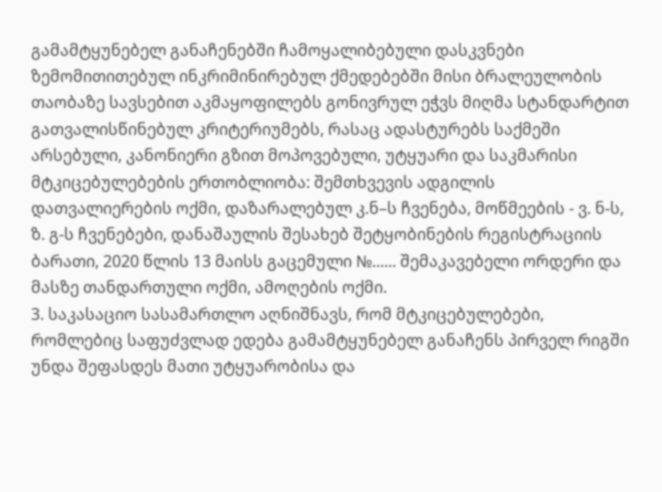გამამტყუნებელ განაჩენებში ჩამოყალიბებული დასკვნები ზემომითითებულ ინკრიმინირებულ ქმედებებში მისი ბრალეულობის თაობაზე სავსებით აკმაყოფილებს გონივრულ ეჭვს მიღმა სტანდარტით გათვალისწინებულ კრიტერიუმებს, რასაც ადასტურებს საქმეში არსებული, კანონიერი გზით მოპოვებული, უტყუარი და საკმარისი მტკიცებულებების ერთობლიობა: შემთხვევის ადგილის დათვალიერების ოქმი, დაზარალებულ კ.ნ–ს ჩვენება, მოწმეების - ვ. ნ-ს, ზ. გ-ს ჩვენებები, დანაშაულის შესახებ შეტყობინების რეგისტრაციის ბარათი, 2020 წლის 13 მაისს გაცემული №...... შემაკავებელი ორდერი და მასზე თანდართული ოქმი, ამოღების ოქმი.
3. საკასაციო სასამართლო აღნიშნავს, რომ მტკიცებულებები, რომლებიც საფუძვლად ედება გამამტყუნებელ განაჩენს პირველ რიგში უნდა შეფასდეს მათი უტყუარობისა და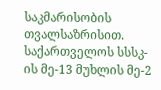საკმარისობის თვალსაზრისით. საქართველოს სსსკ-ის მე-13 მუხლის მე-2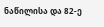ნაწილისა და 82-ე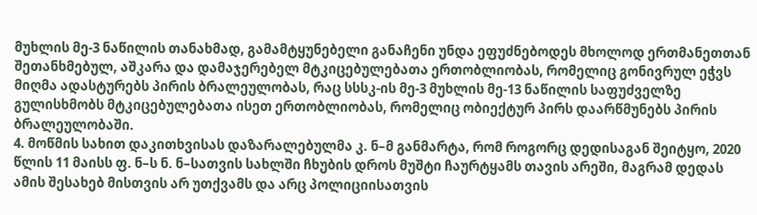მუხლის მე-3 ნაწილის თანახმად, გამამტყუნებელი განაჩენი უნდა ეფუძნებოდეს მხოლოდ ერთმანეთთან შეთანხმებულ, აშკარა და დამაჯერებელ მტკიცებულებათა ერთობლიობას, რომელიც გონივრულ ეჭვს მიღმა ადასტურებს პირის ბრალეულობას, რაც სსსკ-ის მე-3 მუხლის მე-13 ნაწილის საფუძველზე გულისხმობს მტკიცებულებათა ისეთ ერთობლიობას, რომელიც ობიექტურ პირს დაარწმუნებს პირის ბრალეულობაში.
4. მოწმის სახით დაკითხვისას დაზარალებულმა კ. ნ–მ განმარტა, რომ როგორც დედისაგან შეიტყო, 2020 წლის 11 მაისს ფ. ნ–ს ნ. ნ–სათვის სახლში ჩხუბის დროს მუშტი ჩაურტყამს თავის არეში, მაგრამ დედას ამის შესახებ მისთვის არ უთქვამს და არც პოლიციისათვის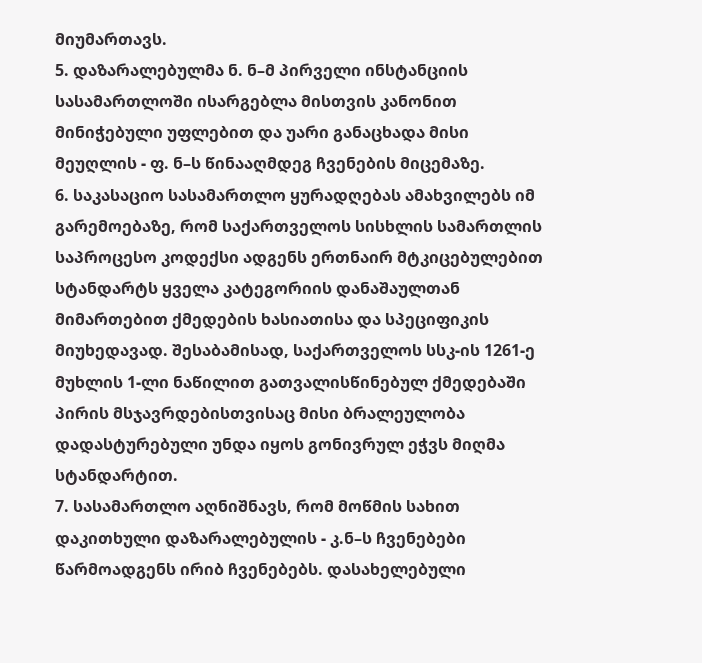მიუმართავს.
5. დაზარალებულმა ნ. ნ–მ პირველი ინსტანციის სასამართლოში ისარგებლა მისთვის კანონით მინიჭებული უფლებით და უარი განაცხადა მისი მეუღლის - ფ. ნ–ს წინააღმდეგ ჩვენების მიცემაზე.
6. საკასაციო სასამართლო ყურადღებას ამახვილებს იმ გარემოებაზე, რომ საქართველოს სისხლის სამართლის საპროცესო კოდექსი ადგენს ერთნაირ მტკიცებულებით სტანდარტს ყველა კატეგორიის დანაშაულთან მიმართებით ქმედების ხასიათისა და სპეციფიკის მიუხედავად. შესაბამისად, საქართველოს სსკ-ის 1261-ე მუხლის 1-ლი ნაწილით გათვალისწინებულ ქმედებაში პირის მსჯავრდებისთვისაც მისი ბრალეულობა დადასტურებული უნდა იყოს გონივრულ ეჭვს მიღმა სტანდარტით.
7. სასამართლო აღნიშნავს, რომ მოწმის სახით დაკითხული დაზარალებულის - კ.ნ–ს ჩვენებები წარმოადგენს ირიბ ჩვენებებს. დასახელებული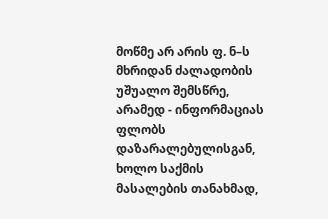მოწმე არ არის ფ. ნ–ს მხრიდან ძალადობის უშუალო შემსწრე, არამედ - ინფორმაციას ფლობს დაზარალებულისგან, ხოლო საქმის მასალების თანახმად,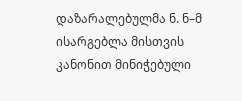დაზარალებულმა ნ. ნ–მ ისარგებლა მისთვის კანონით მინიჭებული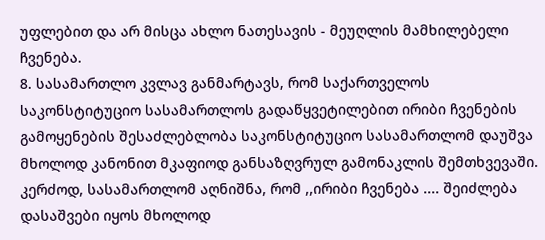უფლებით და არ მისცა ახლო ნათესავის - მეუღლის მამხილებელი ჩვენება.
8. სასამართლო კვლავ განმარტავს, რომ საქართველოს საკონსტიტუციო სასამართლოს გადაწყვეტილებით ირიბი ჩვენების გამოყენების შესაძლებლობა საკონსტიტუციო სასამართლომ დაუშვა მხოლოდ კანონით მკაფიოდ განსაზღვრულ გამონაკლის შემთხვევაში. კერძოდ, სასამართლომ აღნიშნა, რომ ,,ირიბი ჩვენება .... შეიძლება დასაშვები იყოს მხოლოდ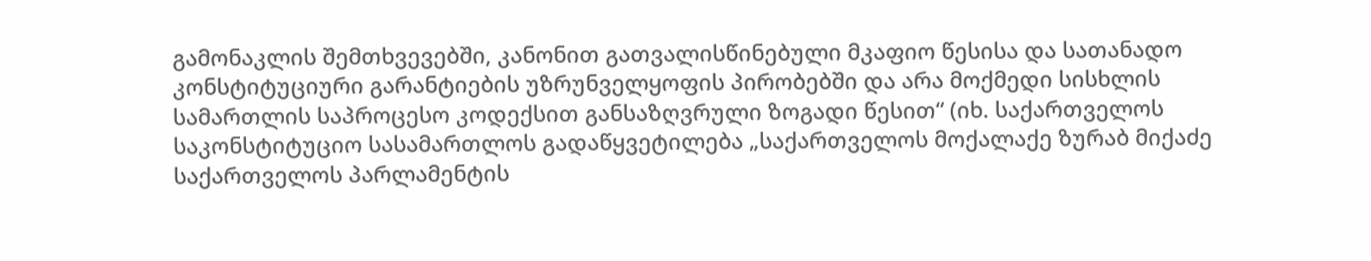გამონაკლის შემთხვევებში, კანონით გათვალისწინებული მკაფიო წესისა და სათანადო კონსტიტუციური გარანტიების უზრუნველყოფის პირობებში და არა მოქმედი სისხლის სამართლის საპროცესო კოდექსით განსაზღვრული ზოგადი წესით“ (იხ. საქართველოს საკონსტიტუციო სასამართლოს გადაწყვეტილება „საქართველოს მოქალაქე ზურაბ მიქაძე საქართველოს პარლამენტის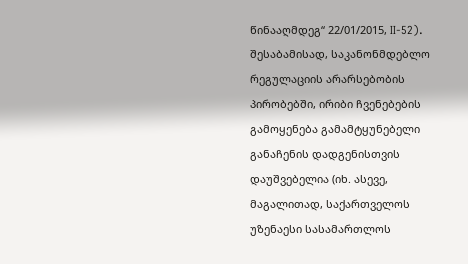წინააღმდეგ“ 22/01/2015, II-52). შესაბამისად, საკანონმდებლო რეგულაციის არარსებობის პირობებში, ირიბი ჩვენებების გამოყენება გამამტყუნებელი განაჩენის დადგენისთვის დაუშვებელია (იხ. ასევე, მაგალითად, საქართველოს უზენაესი სასამართლოს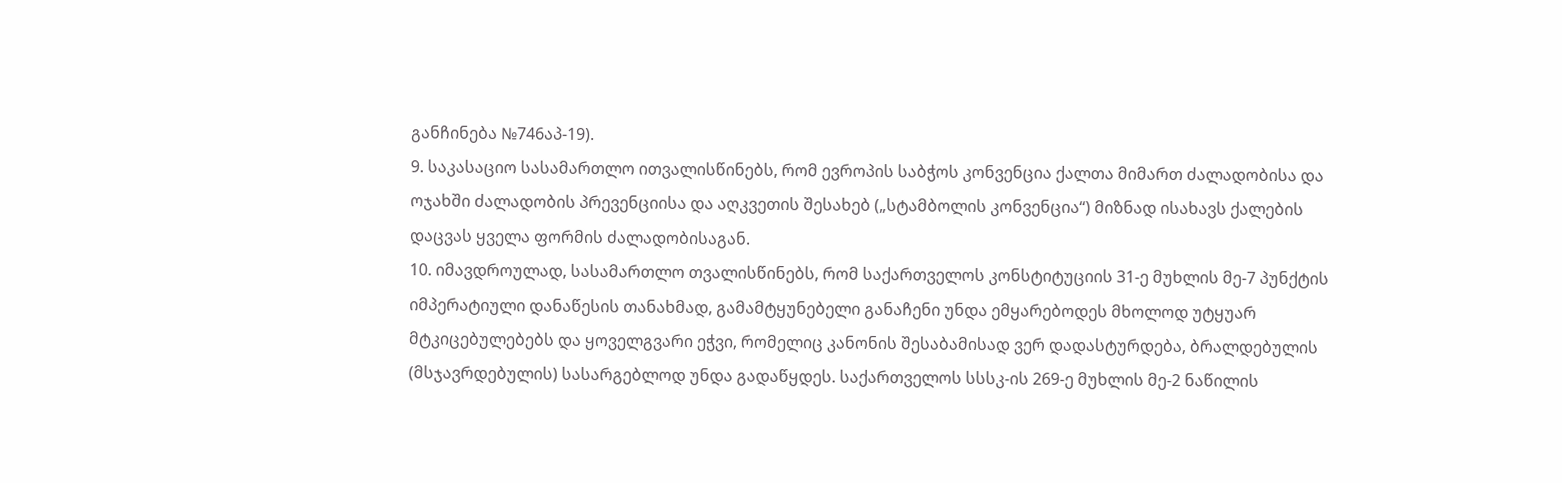განჩინება №746აპ-19).
9. საკასაციო სასამართლო ითვალისწინებს, რომ ევროპის საბჭოს კონვენცია ქალთა მიმართ ძალადობისა და ოჯახში ძალადობის პრევენციისა და აღკვეთის შესახებ („სტამბოლის კონვენცია“) მიზნად ისახავს ქალების დაცვას ყველა ფორმის ძალადობისაგან.
10. იმავდროულად, სასამართლო თვალისწინებს, რომ საქართველოს კონსტიტუციის 31-ე მუხლის მე-7 პუნქტის იმპერატიული დანაწესის თანახმად, გამამტყუნებელი განაჩენი უნდა ემყარებოდეს მხოლოდ უტყუარ მტკიცებულებებს და ყოველგვარი ეჭვი, რომელიც კანონის შესაბამისად ვერ დადასტურდება, ბრალდებულის (მსჯავრდებულის) სასარგებლოდ უნდა გადაწყდეს. საქართველოს სსსკ-ის 269-ე მუხლის მე-2 ნაწილის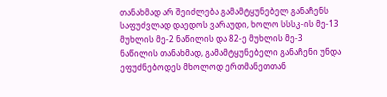თანახმად არ შეიძლება გამამტყუნებელ განაჩენს საფუძვლად დაედოს ვარაუდი, ხოლო სსსკ-ის მე-13 მუხლის მე-2 ნაწილის და 82-ე მუხლის მე-3 ნაწილის თანახმად, გამამტყუნებელი განაჩენი უნდა ეფუძნებოდეს მხოლოდ ერთმანეთთან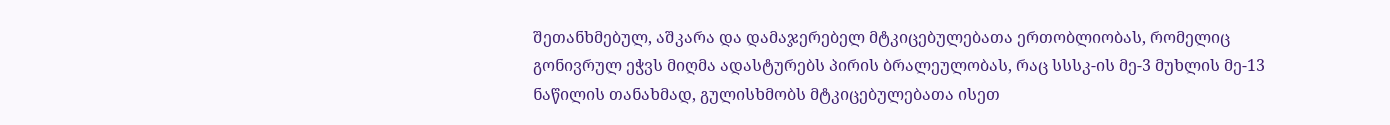შეთანხმებულ, აშკარა და დამაჯერებელ მტკიცებულებათა ერთობლიობას, რომელიც გონივრულ ეჭვს მიღმა ადასტურებს პირის ბრალეულობას, რაც სსსკ-ის მე-3 მუხლის მე-13 ნაწილის თანახმად, გულისხმობს მტკიცებულებათა ისეთ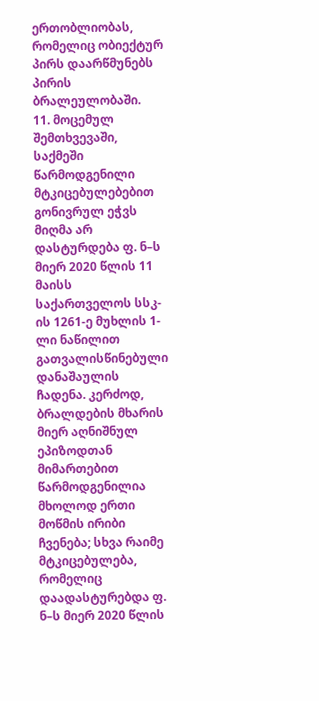ერთობლიობას, რომელიც ობიექტურ პირს დაარწმუნებს პირის ბრალეულობაში.
11. მოცემულ შემთხვევაში, საქმეში წარმოდგენილი მტკიცებულებებით გონივრულ ეჭვს მიღმა არ დასტურდება ფ. ნ–ს მიერ 2020 წლის 11 მაისს საქართველოს სსკ-ის 1261-ე მუხლის 1-ლი ნაწილით გათვალისწინებული დანაშაულის ჩადენა. კერძოდ, ბრალდების მხარის მიერ აღნიშნულ ეპიზოდთან მიმართებით წარმოდგენილია მხოლოდ ერთი მოწმის ირიბი ჩვენება; სხვა რაიმე მტკიცებულება, რომელიც დაადასტურებდა ფ. ნ–ს მიერ 2020 წლის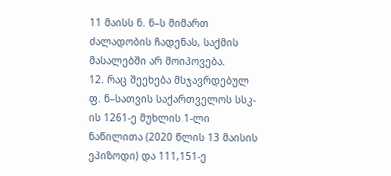11 მაისს ნ. ნ–ს მიმართ ძალადობის ჩადენას, საქმის მასალებში არ მოიპოვება.
12. რაც შეეხება მსჯავრდებულ ფ. ნ–სათვის საქართველოს სსკ-ის 1261-ე მუხლის 1-ლი ნაწილითა (2020 წლის 13 მაისის ეპიზოდი) და 111,151-ე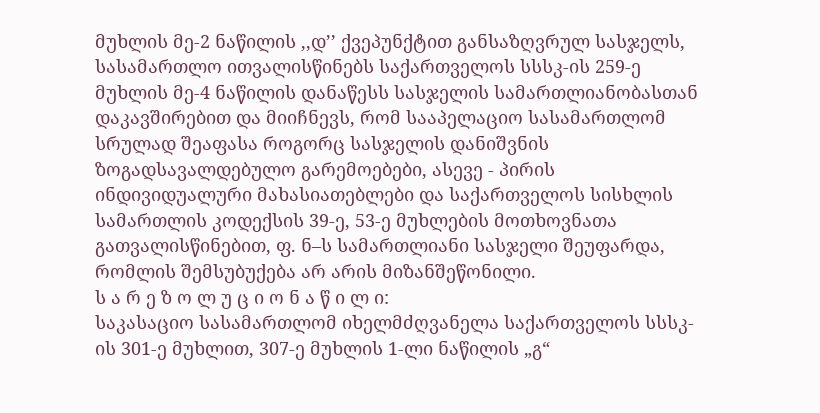მუხლის მე-2 ნაწილის ,,დ’’ ქვეპუნქტით განსაზღვრულ სასჯელს, სასამართლო ითვალისწინებს საქართველოს სსსკ-ის 259-ე მუხლის მე-4 ნაწილის დანაწესს სასჯელის სამართლიანობასთან დაკავშირებით და მიიჩნევს, რომ სააპელაციო სასამართლომ სრულად შეაფასა როგორც სასჯელის დანიშვნის ზოგადსავალდებულო გარემოებები, ასევე - პირის ინდივიდუალური მახასიათებლები და საქართველოს სისხლის სამართლის კოდექსის 39-ე, 53-ე მუხლების მოთხოვნათა გათვალისწინებით, ფ. ნ–ს სამართლიანი სასჯელი შეუფარდა, რომლის შემსუბუქება არ არის მიზანშეწონილი.
ს ა რ ე ზ ო ლ უ ც ი ო ნ ა წ ი ლ ი:
საკასაციო სასამართლომ იხელმძღვანელა საქართველოს სსსკ-ის 301-ე მუხლით, 307-ე მუხლის 1-ლი ნაწილის „გ“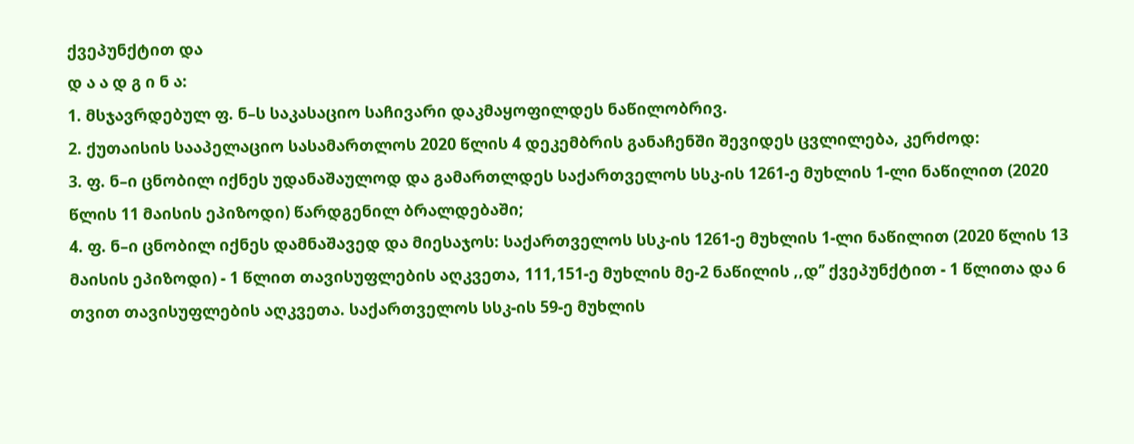ქვეპუნქტით და
დ ა ა დ გ ი ნ ა:
1. მსჯავრდებულ ფ. ნ–ს საკასაციო საჩივარი დაკმაყოფილდეს ნაწილობრივ.
2. ქუთაისის სააპელაციო სასამართლოს 2020 წლის 4 დეკემბრის განაჩენში შევიდეს ცვლილება, კერძოდ:
3. ფ. ნ–ი ცნობილ იქნეს უდანაშაულოდ და გამართლდეს საქართველოს სსკ-ის 1261-ე მუხლის 1-ლი ნაწილით (2020 წლის 11 მაისის ეპიზოდი) წარდგენილ ბრალდებაში;
4. ფ. ნ–ი ცნობილ იქნეს დამნაშავედ და მიესაჯოს: საქართველოს სსკ-ის 1261-ე მუხლის 1-ლი ნაწილით (2020 წლის 13 მაისის ეპიზოდი) - 1 წლით თავისუფლების აღკვეთა, 111,151-ე მუხლის მე-2 ნაწილის ,,დ’’ ქვეპუნქტით - 1 წლითა და 6 თვით თავისუფლების აღკვეთა. საქართველოს სსკ-ის 59-ე მუხლის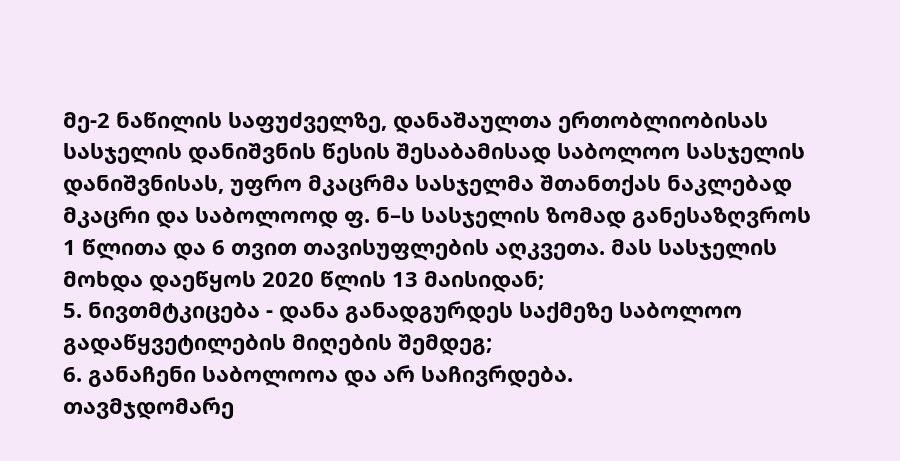მე-2 ნაწილის საფუძველზე, დანაშაულთა ერთობლიობისას სასჯელის დანიშვნის წესის შესაბამისად საბოლოო სასჯელის დანიშვნისას, უფრო მკაცრმა სასჯელმა შთანთქას ნაკლებად მკაცრი და საბოლოოდ ფ. ნ–ს სასჯელის ზომად განესაზღვროს 1 წლითა და 6 თვით თავისუფლების აღკვეთა. მას სასჯელის მოხდა დაეწყოს 2020 წლის 13 მაისიდან;
5. ნივთმტკიცება - დანა განადგურდეს საქმეზე საბოლოო გადაწყვეტილების მიღების შემდეგ;
6. განაჩენი საბოლოოა და არ საჩივრდება.
თავმჯდომარე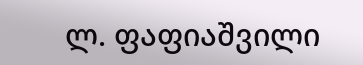ლ. ფაფიაშვილი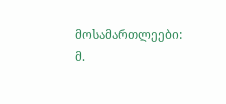მოსამართლეები: მ.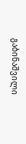გაბინაშვილი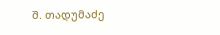შ. თადუმაძე